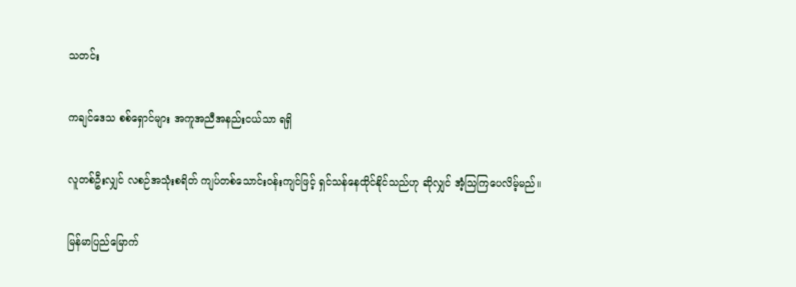သတင်း

ကချင်ဒေသ စစ်ရှောင်များ အကူအညီအနည်းငယ်သာ ရရှိ

လူတစ်ဦးလျှင် လစဉ်အသုံးစရိတ် ကျပ်တစ်သောင်းဝန်းကျင်ဖြင့် ရှင်သန်နေထိုင်နိုင်သည်ဟု ဆိုလျှင် အံ့သြကြပေလိမ့်မည်။

မြန်မာပြည်မြောက်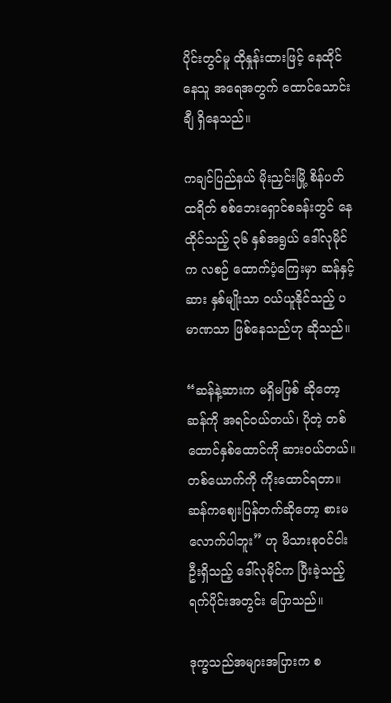ပိုင်းတွင်မူ ထိုနှုန်းထားဖြင့် နေထိုင်နေသူ အရေအတွက် ထောင်သောင်းချီ ရှိနေသည်။

ကချင်ပြည်နယ် မိုးညှင်းမြို့ စိန်ပတ်ထရိတ် စစ်ဘေးရှောင်စခန်းတွင် နေထိုင်သည့် ၃၆ နှစ်အရွယ် ဒေါ်လုမိုင်က လစဉ် ထောက်ပံ့ကြေးမှာ ဆန်နှင့် ဆား နှစ်မျိုးသာ ဝယ်ယူနိုင်သည့် ပမာဏသာ ဖြစ်နေသည်ဟု ဆိုသည်။

“ဆန်နဲ့ဆားက မရှိမဖြစ် ဆိုတော့ ဆန်ကို အရင်ဝယ်တယ်၊ ပိုတဲ့ တစ်ထောင်နှစ်ထောင်ကို ဆားဝယ်တယ်။ တစ်ယောက်ကို ကိုးထောင်ရတာ။ ဆန်ကဈေးပြန်တက်ဆိုတော့ စားမလောက်ပါဘူး” ဟု မိသားစုဝင်ငါးဦးရှိသည့် ဒေါ်လုမိုင်က ပြီးခဲ့သည့်ရက်ပိုင်းအတွင်း ပြောသည်။

ဒုက္ခသည်အများအပြားက စ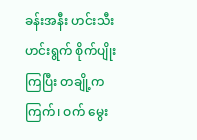ခန်းအနီး ဟင်းသီးဟင်းရွက် စိုက်ပျိုးကြပြီး တချို့က ကြက်၊ ဝက် မွေး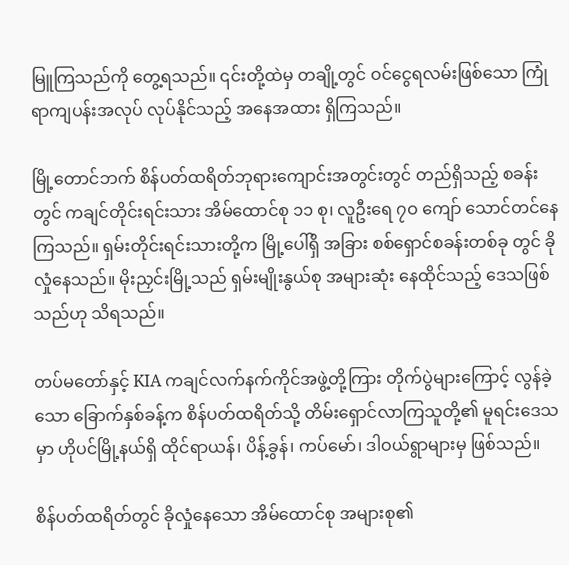မြူကြသည်ကို တွေ့ရသည်။ ၎င်းတို့ထဲမှ တချို့တွင် ဝင်ငွေရလမ်းဖြစ်သော ကြုံရာကျပန်းအလုပ် လုပ်နိုင်သည့် အနေအထား ရှိကြသည်။

မြို့တောင်ဘက် စိန်ပတ်ထရိတ်ဘုရားကျောင်းအတွင်းတွင် တည်ရှိသည့် စခန်းတွင် ကချင်တိုင်းရင်းသား အိမ်ထောင်စု ၁၁ စု၊ လူဦးရေ ၇ဝ ကျော် သောင်တင်နေကြသည်။ ရှမ်းတိုင်းရင်းသားတို့က မြို့ပေါ်ရှိ အခြား စစ်ရှောင်စခန်းတစ်ခု တွင် ခိုလှုံနေသည်။ မိုးညှင်းမြို့သည် ရှမ်းမျိုးနွယ်စု အများဆုံး နေထိုင်သည့် ဒေသဖြစ်သည်ဟု သိရသည်။

တပ်မတော်နှင့် KIA ကချင်လက်နက်ကိုင်အဖွဲ့တို့ကြား တိုက်ပွဲများကြောင့် လွန်ခဲ့သော ခြောက်နှစ်ခန့်က စိန်ပတ်ထရိတ်သို့ တိမ်းရှောင်လာကြသူတို့၏ မူရင်းဒေသမှာ ဟိုပင်မြို့နယ်ရှိ ထိုင်ရာယန်၊ ပိန့်ခွန်၊ ကပ်မော်၊ ဒါဝယ်ရွာများမှ ဖြစ်သည်။

စိန်ပတ်ထရိတ်တွင် ခိုလှုံနေသော အိမ်ထောင်စု အများစု၏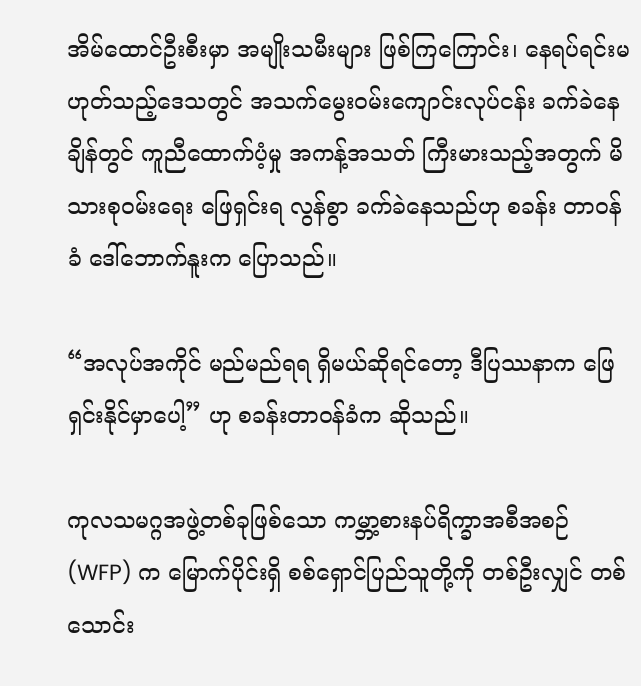အိမ်ထောင်ဦးစီးမှာ အမျိုးသမီးများ ဖြစ်ကြကြောင်း၊ နေရပ်ရင်းမဟုတ်သည့်ဒေသတွင် အသက်မွေးဝမ်းကျောင်းလုပ်ငန်း ခက်ခဲနေချိန်တွင် ကူညီထောက်ပံ့မှု အကန့်အသတ် ကြီးမားသည့်အတွက် မိသားစုဝမ်းရေး ဖြေရှင်းရ လွန်စွာ ခက်ခဲနေသည်ဟု စခန်း တာဝန်ခံ ဒေါ်ဘောက်နူးက ပြောသည်။

“အလုပ်အကိုင် မည်မည်ရရ ရှိမယ်ဆိုရင်တော့ ဒီပြဿနာက ဖြေရှင်းနိုင်မှာပေါ့” ဟု စခန်းတာဝန်ခံက ဆိုသည်။

ကုလသမဂ္ဂအဖွဲ့တစ်ခုဖြစ်သော ကမ္ဘာ့စားနပ်ရိက္ခာအစီအစဉ် (WFP) က မြောက်ပိုင်းရှိ စစ်ရှောင်ပြည်သူတို့ကို တစ်ဦးလျှင် တစ်သောင်း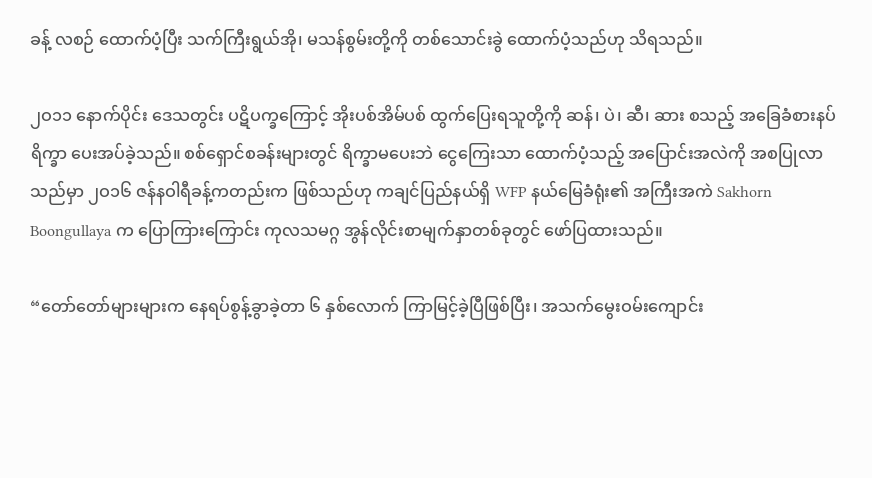ခန့် လစဉ် ထောက်ပံ့ပြီး သက်ကြီးရွယ်အို၊ မသန်စွမ်းတို့ကို တစ်သောင်းခွဲ ထောက်ပံ့သည်ဟု သိရသည်။

၂ဝ၁၁ နောက်ပိုင်း ဒေသတွင်း ပဋိပက္ခကြောင့် အိုးပစ်အိမ်ပစ် ထွက်ပြေးရသူတို့ကို ဆန်၊ ပဲ၊ ဆီ၊ ဆား စသည့် အခြေခံစားနပ်ရိက္ခာ ပေးအပ်ခဲ့သည်။ စစ်ရှောင်စခန်းများတွင် ရိက္ခာမပေးဘဲ ငွေကြေးသာ ထောက်ပံ့သည့် အပြောင်းအလဲကို အစပြုလာသည်မှာ ၂ဝ၁၆ ဇန်နဝါရီခန့်ကတည်းက ဖြစ်သည်ဟု ကချင်ပြည်နယ်ရှိ WFP နယ်မြေခံရုံး၏ အကြီးအကဲ Sakhorn Boongullaya က ပြောကြားကြောင်း ကုလသမဂ္ဂ အွန်လိုင်းစာမျက်နှာတစ်ခုတွင် ဖော်ပြထားသည်။

“တော်တော်များများက နေရပ်စွန့်ခွာခဲ့တာ ၆ နှစ်လောက် ကြာမြင့်ခဲ့ပြီဖြစ်ပြီး၊ အသက်မွေးဝမ်းကျောင်း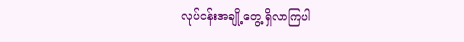လုပ်ငန်းအချို့တွေ့ ရှိလာကြပါ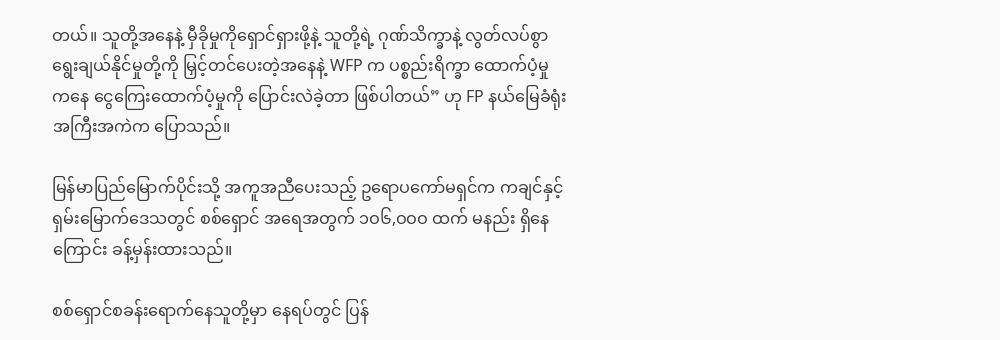တယ်။ သူတို့အနေနဲ့ မှီခိုမှုကိုရှောင်ရှားဖို့နဲ့ သူတို့ရဲ့ ဂုဏ်သိက္ခာနဲ့ လွတ်လပ်စွာ ရွေးချယ်နိုင်မှုတို့ကို မြှင့်တင်ပေးတဲ့အနေနဲ့ WFP က ပစ္စည်းရိက္ခာ ထောက်ပံ့မှုကနေ ငွေကြေးထောက်ပံ့မှုကို ပြောင်းလဲခဲ့တာ ဖြစ်ပါတယ်” ဟု FP နယ်မြေခံရုံး အကြီးအကဲက ပြောသည်။

မြန်မာပြည်မြောက်ပိုင်းသို့ အကူအညီပေးသည့် ဥရောပကော်မရှင်က ကချင်နှင့် ရှမ်းမြောက်ဒေသတွင် စစ်ရှောင် အရေအတွက် ၁ဝ၆,ဝဝဝ ထက် မနည်း ရှိနေကြောင်း ခန့်မှန်းထားသည်။

စစ်ရှောင်စခန်းရောက်နေသူတို့မှာ နေရပ်တွင် ပြန်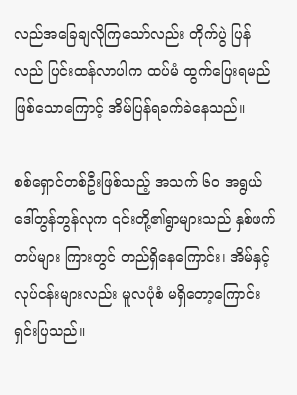လည်အခြေချလိုကြသော်လည်း တိုက်ပွဲ ပြန်လည် ပြင်းထန်လာပါက ထပ်မံ ထွက်ပြေးရမည် ဖြစ်သောကြောင့် အိမ်ပြန်ရခက်ခဲနေသည်။

စစ်ရှောင်တစ်ဦးဖြစ်သည့် အသက် ၆ဝ အရွယ် ဒေါ်တွန်ဘွန်လုက ၎င်းတို့၏ရွာများသည် နှစ်ဖက်တပ်များ ကြားတွင် တည်ရှိနေကြောင်း၊ အိမ်နှင့် လုပ်ငန်းများလည်း မူလပုံစံ မရှိတော့ကြောင်း ရှင်းပြသည်။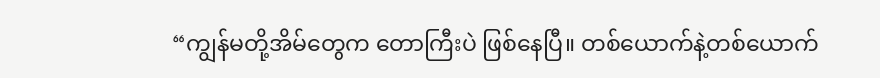“ကျွန်မတို့အိမ်တွေက တောကြီးပဲ ဖြစ်နေပြီ။ တစ်ယောက်နဲ့တစ်ယောက်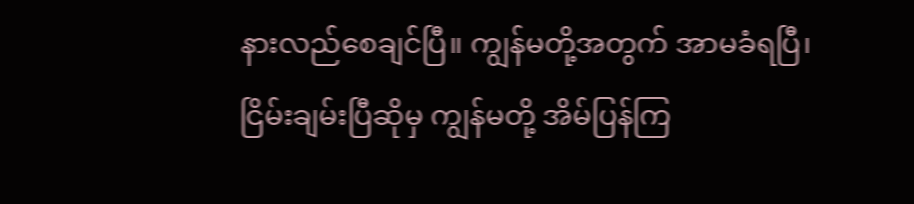နားလည်စေချင်ပြီ။ ကျွန်မတို့အတွက် အာမခံရပြီ၊ ငြိမ်းချမ်းပြီဆိုမှ ကျွန်မတို့ အိမ်ပြန်ကြ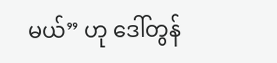မယ်” ဟု ဒေါ်တွန်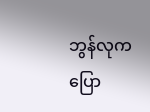ဘွန်လုက ပြော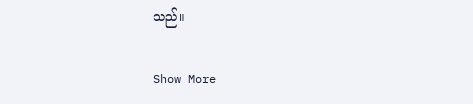သည်။

Show More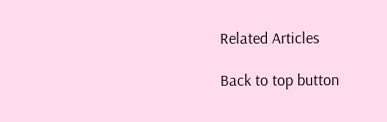Related Articles

Back to top button